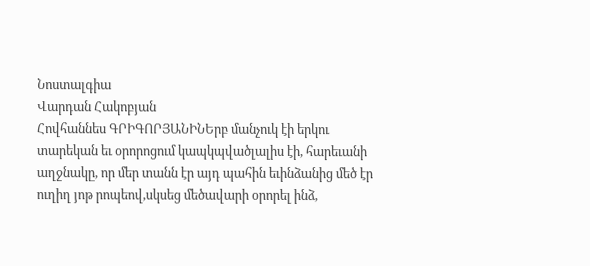Նոստալգիա
Վարդան Հակոբյան
Հովհաննես ԳՐԻԳՈՐՅԱՆԻՆԵրբ մանչուկ էի երկու տարեկան եւ օրորոցում կապկպվածլալիս էի, հարեւանի աղջնակը, որ մեր տանն էր այդ պահին եւինձանից մեծ էր ուղիղ յոթ րոպեով,սկսեց մեծավարի օրորել ինձ,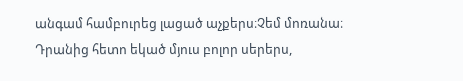անգամ համբուրեց լացած աչքերս։Չեմ մոռանա։ Դրանից հետո եկած մյուս բոլոր սերերս,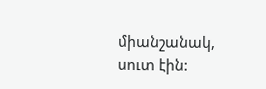միանշանակ, սուտ էին: